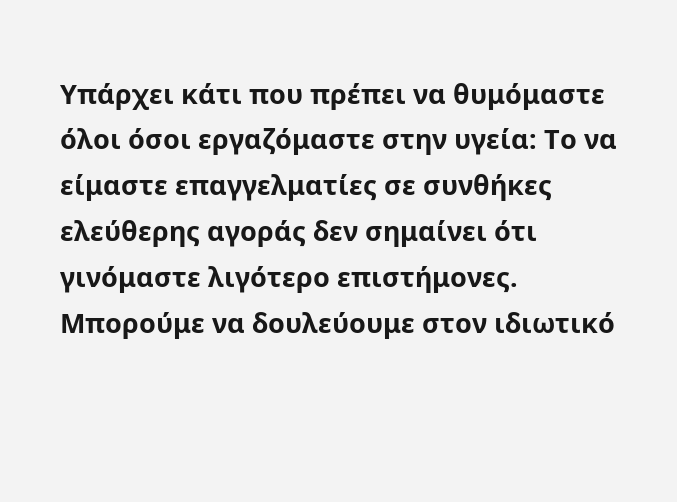Υπάρχει κάτι που πρέπει να θυμόμαστε όλοι όσοι εργαζόμαστε στην υγεία: Το να είμαστε επαγγελματίες σε συνθήκες ελεύθερης αγοράς δεν σημαίνει ότι γινόμαστε λιγότερο επιστήμονες. Μπορούμε να δουλεύουμε στον ιδιωτικό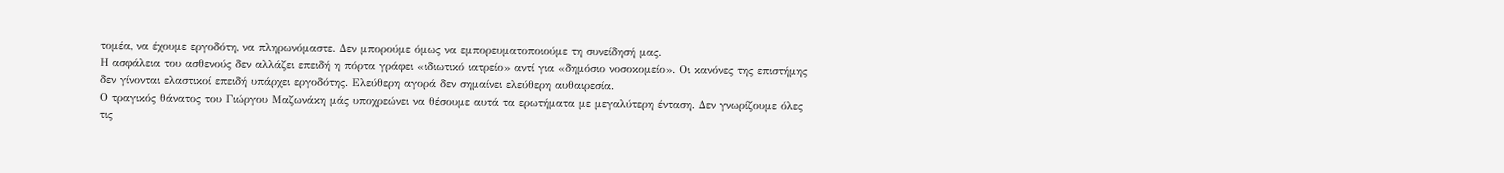τομέα, να έχουμε εργοδότη, να πληρωνόμαστε. Δεν μπορούμε όμως να εμπορευματοποιούμε τη συνείδησή μας.
Η ασφάλεια του ασθενούς δεν αλλάζει επειδή η πόρτα γράφει «ιδιωτικό ιατρείο» αντί για «δημόσιο νοσοκομείο». Οι κανόνες της επιστήμης δεν γίνονται ελαστικοί επειδή υπάρχει εργοδότης. Ελεύθερη αγορά δεν σημαίνει ελεύθερη αυθαιρεσία.
Ο τραγικός θάνατος του Γιώργου Μαζωνάκη μάς υποχρεώνει να θέσουμε αυτά τα ερωτήματα με μεγαλύτερη ένταση. Δεν γνωρίζουμε όλες τις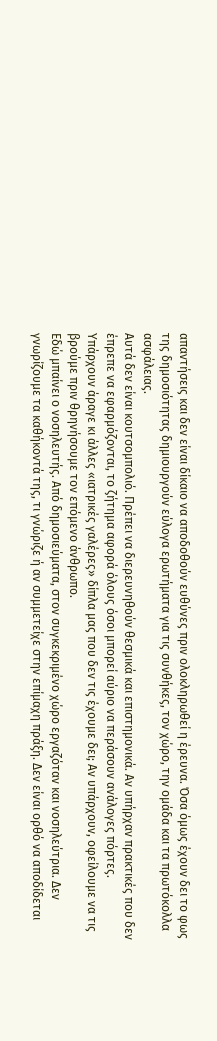απαντήσεις και δεν είναι δίκαιο να αποδοθούν ευθύνες πριν ολοκληρωθεί η έρευνα. Όσα όμως έχουν δει το φως της δημοσιότητας δημιουργούν εύλογα ερωτήματα για τις συνθήκες, τον χώρο, την ομάδα και τα πρωτόκολλα ασφάλειας.
Αυτά δεν είναι κουτσομπολιό. Πρέπει να διερευνηθούν θεσμικά και επιστημονικά. Αν υπήρχαν πρακτικές που δεν έπρεπε να εφαρμόζονται, το ζήτημα αφορά όλους όσοι μπορεί αύριο να περάσουν ανάλογες πόρτες.
Υπάρχουν άραγε κι άλλες «ιατρικές γαλέρες» δίπλα μας που δεν τις έχουμε δει; Αν υπάρχουν, οφείλουμε να τις βρούμε πριν θρηνήσουμε τον επόμενο άνθρωπο.
Εδώ μπαίνει ο νοσηλευτής. Από δημοσιεύματα, στον συγκεκριμένο χώρο εργαζόταν και νοσηλεύτρια. Δεν γνωρίζουμε τα καθήκοντά της, τι γνώριζε ή αν συμμετείχε στην επίμαχη πράξη. Δεν είναι ορθό να αποδίδεται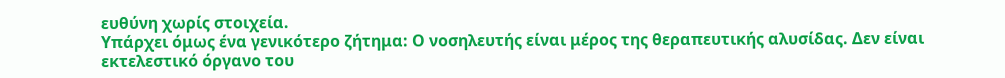ευθύνη χωρίς στοιχεία.
Υπάρχει όμως ένα γενικότερο ζήτημα: Ο νοσηλευτής είναι μέρος της θεραπευτικής αλυσίδας. Δεν είναι εκτελεστικό όργανο του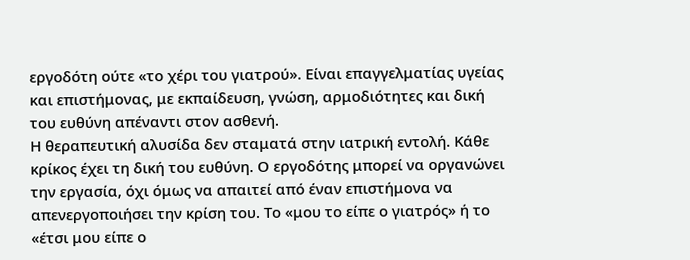εργοδότη ούτε «το χέρι του γιατρού». Είναι επαγγελματίας υγείας και επιστήμονας, με εκπαίδευση, γνώση, αρμοδιότητες και δική του ευθύνη απέναντι στον ασθενή.
Η θεραπευτική αλυσίδα δεν σταματά στην ιατρική εντολή. Κάθε κρίκος έχει τη δική του ευθύνη. Ο εργοδότης μπορεί να οργανώνει την εργασία, όχι όμως να απαιτεί από έναν επιστήμονα να απενεργοποιήσει την κρίση του. Το «μου το είπε ο γιατρός» ή το «έτσι μου είπε ο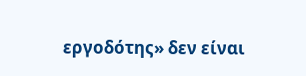εργοδότης» δεν είναι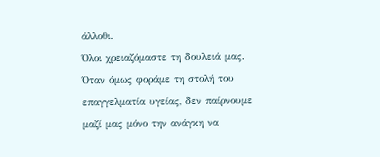άλλοθι.
Όλοι χρειαζόμαστε τη δουλειά μας. Όταν όμως φοράμε τη στολή του επαγγελματία υγείας, δεν παίρνουμε μαζί μας μόνο την ανάγκη να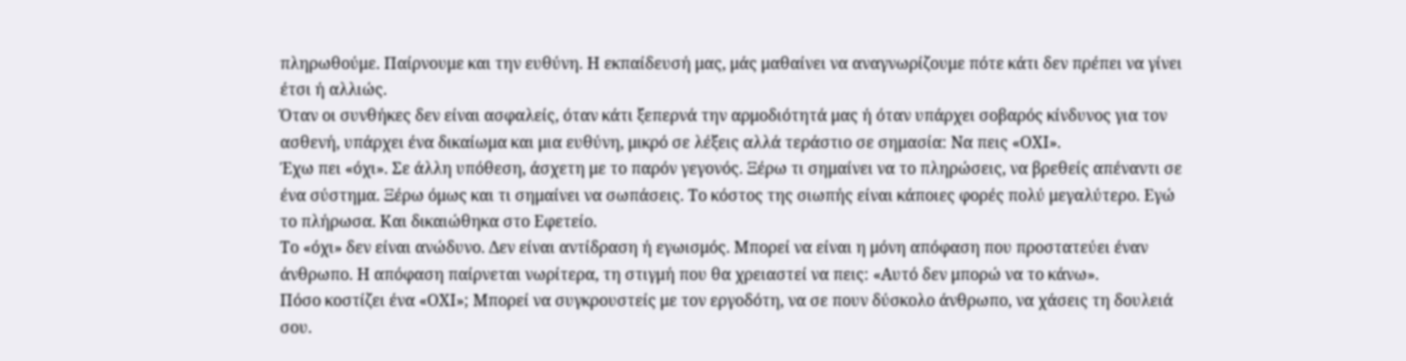πληρωθούμε. Παίρνουμε και την ευθύνη. Η εκπαίδευσή μας, μάς μαθαίνει να αναγνωρίζουμε πότε κάτι δεν πρέπει να γίνει έτσι ή αλλιώς.
Όταν οι συνθήκες δεν είναι ασφαλείς, όταν κάτι ξεπερνά την αρμοδιότητά μας ή όταν υπάρχει σοβαρός κίνδυνος για τον ασθενή, υπάρχει ένα δικαίωμα και μια ευθύνη, μικρό σε λέξεις αλλά τεράστιο σε σημασία: Να πεις «ΟΧΙ».
Έχω πει «όχι». Σε άλλη υπόθεση, άσχετη με το παρόν γεγονός. Ξέρω τι σημαίνει να το πληρώσεις, να βρεθείς απέναντι σε ένα σύστημα. Ξέρω όμως και τι σημαίνει να σωπάσεις. Το κόστος της σιωπής είναι κάποιες φορές πολύ μεγαλύτερο. Εγώ το πλήρωσα. Και δικαιώθηκα στο Εφετείο.
Το «όχι» δεν είναι ανώδυνο. Δεν είναι αντίδραση ή εγωισμός. Μπορεί να είναι η μόνη απόφαση που προστατεύει έναν άνθρωπο. Η απόφαση παίρνεται νωρίτερα, τη στιγμή που θα χρειαστεί να πεις: «Αυτό δεν μπορώ να το κάνω».
Πόσο κοστίζει ένα «ΟΧΙ»; Μπορεί να συγκρουστείς με τον εργοδότη, να σε πουν δύσκολο άνθρωπο, να χάσεις τη δουλειά σου.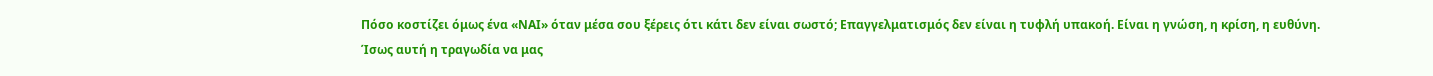Πόσο κοστίζει όμως ένα «ΝΑΙ» όταν μέσα σου ξέρεις ότι κάτι δεν είναι σωστό; Επαγγελματισμός δεν είναι η τυφλή υπακοή. Είναι η γνώση, η κρίση, η ευθύνη.
Ίσως αυτή η τραγωδία να μας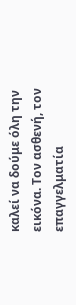καλεί να δούμε όλη την εικόνα. Τον ασθενή, τον επαγγελματία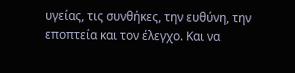υγείας, τις συνθήκες, την ευθύνη, την εποπτεία και τον έλεγχο. Και να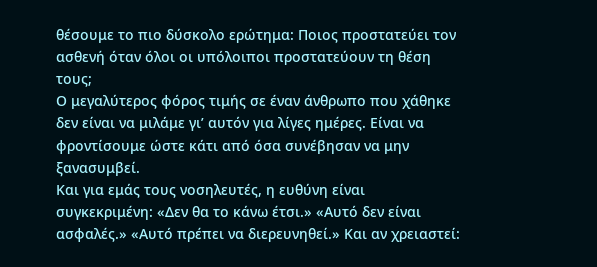θέσουμε το πιο δύσκολο ερώτημα: Ποιος προστατεύει τον ασθενή όταν όλοι οι υπόλοιποι προστατεύουν τη θέση τους;
Ο μεγαλύτερος φόρος τιμής σε έναν άνθρωπο που χάθηκε δεν είναι να μιλάμε γι’ αυτόν για λίγες ημέρες. Είναι να φροντίσουμε ώστε κάτι από όσα συνέβησαν να μην ξανασυμβεί.
Και για εμάς τους νοσηλευτές, η ευθύνη είναι συγκεκριμένη: «Δεν θα το κάνω έτσι.» «Αυτό δεν είναι ασφαλές.» «Αυτό πρέπει να διερευνηθεί.» Και αν χρειαστεί: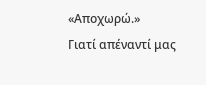«Αποχωρώ.»
Γιατί απέναντί μας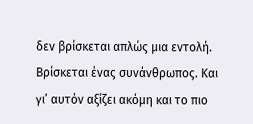δεν βρίσκεται απλώς μια εντολή. Βρίσκεται ένας συνάνθρωπος. Και γι’ αυτόν αξίζει ακόμη και το πιο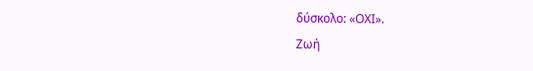δύσκολο: «ΟΧΙ».
Ζωή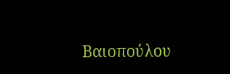Βαιοπούλου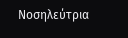Νοσηλεύτρια